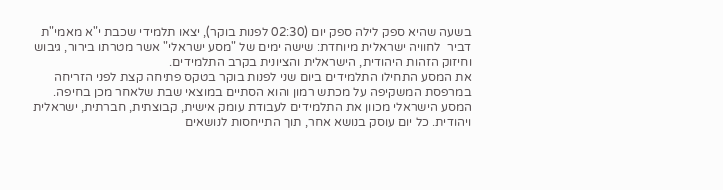בשעה שהיא ספק לילה ספק יום (02:30 לפנות בוקר), יצאו תלמידי שכבת י"א מאמי"ת דביר  לחוויה ישראלית מיוחדת: שישה ימים של "מסע ישראלי" אשר מטרתו בירור, גיבוש וחיזוק הזהות היהודית, הישראלית והציונית בקרב התלמידים.
את המסע התחילו התלמידים ביום שני לפנות בוקר בטקס פתיחה קצת לפני הזריחה במרפסת המשקיפה על מכתש רמון והוא הסתיים במוצאי שבת שלאחר מכן בחיפה.
המסע הישראלי מכוון את התלמידים לעבודת עומק אישית, קבוצתית, חברתית, ישראלית ויהודית. כל יום עוסק בנושא אחר, תוך התייחסות לנושאים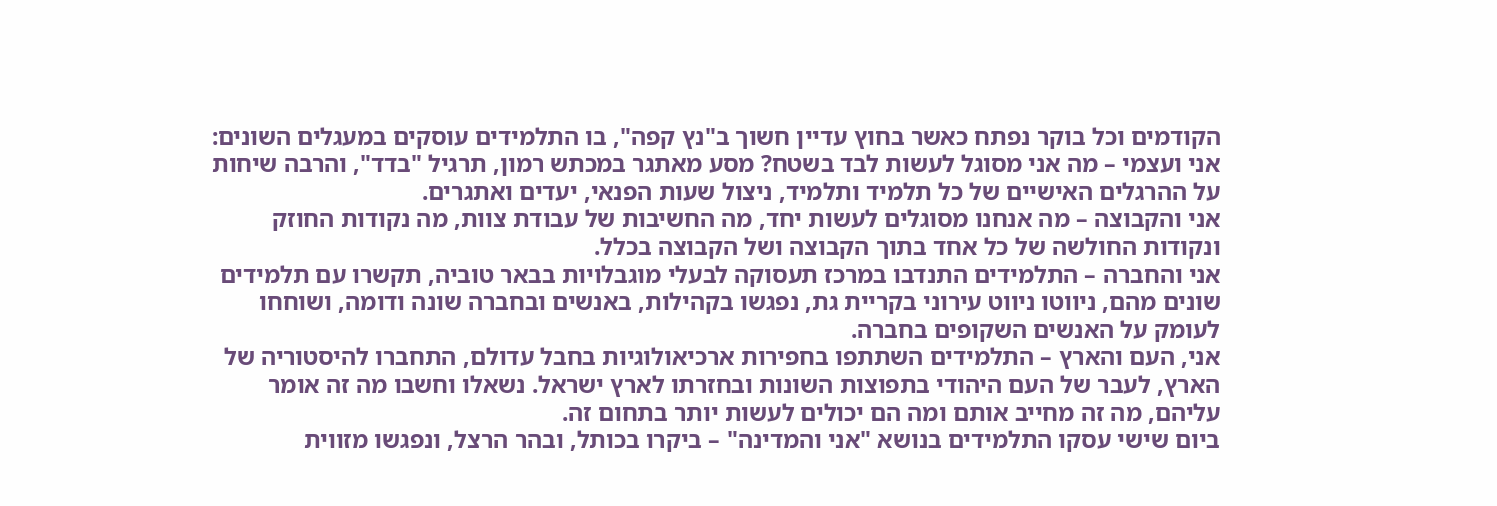הקודמים וכל בוקר נפתח כאשר בחוץ עדיין חשוך ב"נץ קפה", בו התלמידים עוסקים במעגלים השונים:
אני ועצמי – מה אני מסוגל לעשות לבד בשטח? מסע מאתגר במכתש רמון, תרגיל "בדד", והרבה שיחות על ההרגלים האישיים של כל תלמיד ותלמיד, ניצול שעות הפנאי, יעדים ואתגרים.
אני והקבוצה – מה אנחנו מסוגלים לעשות יחד, מה החשיבות של עבודת צוות, מה נקודות החוזק ונקודות החולשה של כל אחד בתוך הקבוצה ושל הקבוצה בכלל.
אני והחברה – התלמידים התנדבו במרכז תעסוקה לבעלי מוגבלויות בבאר טוביה, תקשרו עם תלמידים שונים מהם, ניווטו ניווט עירוני בקריית גת, נפגשו בקהילות, באנשים ובחברה שונה ודומה, ושוחחו לעומק על האנשים השקופים בחברה.
אני, העם והארץ – התלמידים השתתפו בחפירות ארכיאולוגיות בחבל עדולם, התחברו להיסטוריה של הארץ, לעבר של העם היהודי בתפוצות השונות ובחזרתו לארץ ישראל. נשאלו וחשבו מה זה אומר עליהם, מה זה מחייב אותם ומה הם יכולים לעשות יותר בתחום זה.
ביום שישי עסקו התלמידים בנושא "אני והמדינה" – ביקרו בכותל, ובהר הרצל, ונפגשו מזווית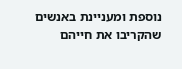נוספת ומעניינת באנשים שהקריבו את חייהם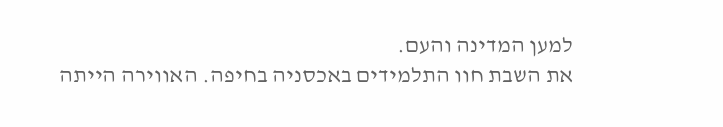למען המדינה והעם.
את השבת חוו התלמידים באכסניה בחיפה. האווירה הייתה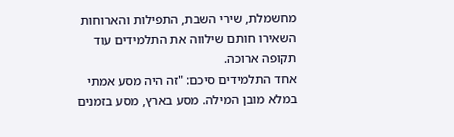מחשמלת, שירי השבת, התפילות והארוחות השאירו חותם שילווה את התלמידים עוד תקופה ארוכה.
אחד התלמידים סיכם: "זה היה מסע אמתי במלא מובן המילה. מסע בארץ, מסע בזמנים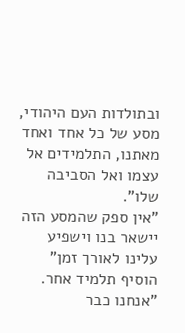ובתולדות העם היהודי, מסע של כל אחד ואחד מאתנו, התלמידים אל עצמו ואל הסביבה שלו".
"אין ספק שהמסע הזה יישאר בנו וישפיע עלינו לאורך זמן" הוסיף תלמיד אחר. "אנחנו כבר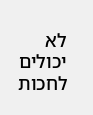לא יכולים לחכות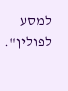למסע לפולין".